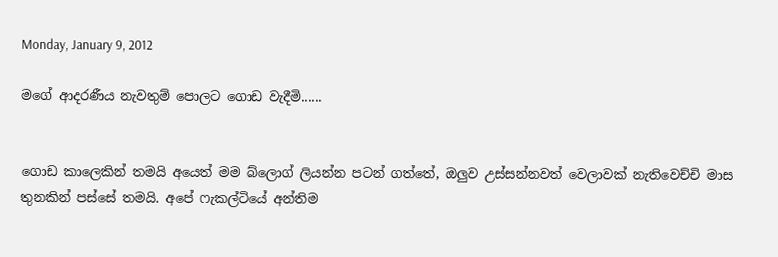Monday, January 9, 2012

මගේ ආදරණීය නැවතුම් පොලට ගොඩ වැදීමි......


ගොඩ කාලෙකින් තමයි අයෙත් මම බ්ලොග් ලියන්න පටන් ගත්තේ, ඔලුව උස්සන්නවත් වෙලාවක් නැතිවෙච්චි මාස තුනකින් පස්සේ තමයි. අපේ ෆැකල්ටියේ අන්තිම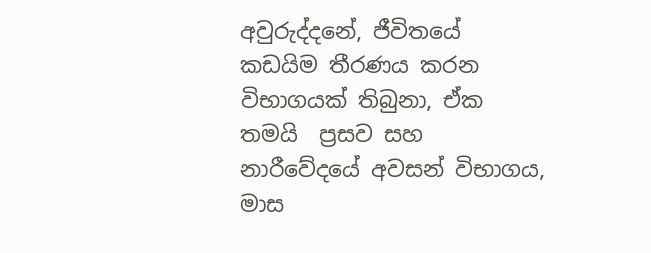අවුරුද්දනේ, ජීවිතයේ කඩයිම තීරණය කරන විභාගයක් තිබුනා, ඒක තමයි  ප්‍රසව සහ නාරීවේදයේ අවසන් විභාගය, මාස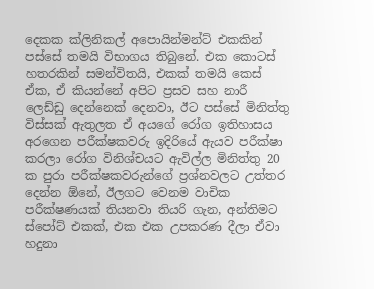දෙකක ක්ලිනිකල් අපොයින්මන්ට් එකකින් පස්සේ තමයි විභාගය තිබුනේ. එ‍ක කොටස් හතරකින් සමන්විතයි, එකක් තමයි කෙස් ඒක, ඒ කියන්නේ අපිට ප්‍රසව සහ නාරී ලෙඩ්ඩු දෙන්නෙක් දෙනවා, ඊට පස්සේ මිනිත්තු විස්සක් ඇතුලත ඒ අයගේ රෝග ඉතිහාසය අරගෙන පරීක්ෂකවරු ඉදිරියේ ඇයව පරීක්ෂා කරලා රෝග විනිශ්චයට ඇවිල්ල මිනිත්තු 20 ක පුරා පරීක්ෂකවරුන්ගේ ප්‍රශ්නවලට උත්තර දෙන්න ඕනේ, ඊලගට වෙනම වාචික පරීක්ෂණයක් තියනවා තියරි ගැන, අන්තිමට ස්පෝට් එකක්, එක එක උපකරණ දීලා ඒවා හදුනා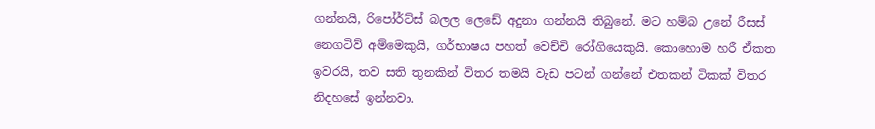ගන්නයි, රිපෝර්ට්ස් බලල ලෙඩේ අදුනා ගන්නයි තිබුනේ. මට හම්බ උනේ රීසස් නෙගටිව් අම්මෙකුයි, ගර්භාෂය පහත් වෙච්චි රෝගියෙකුයි. කොහොම හරී ඒකත ඉවරයි, තව සති තුනකින් විතර තමයි වැඩ පටන් ගන්නේ එතකන් ටිකක් විතර නිදහසේ ඉන්නවා.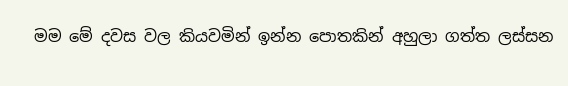මම මේ දවස වල කියවමින් ඉන්න පොතකින් අහුලා ගත්ත ලස්සන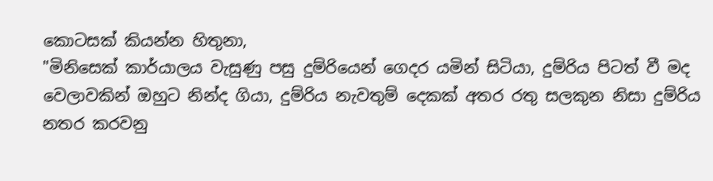කොටසක් කියන්න හිතුනා,
"මිනිසෙක් කාර්යාලය වැසුණු පසු දුම්රියෙන් ගෙදර යමින් සිටියා, දුම්රිය පිටත් වී මද වෙලාවකින් ඔහුට නින්ද ගියා, දුම්රිය නැවතුම් දෙකක් අතර රතු සලකුන නිසා දුම්රිය නතර කරවනු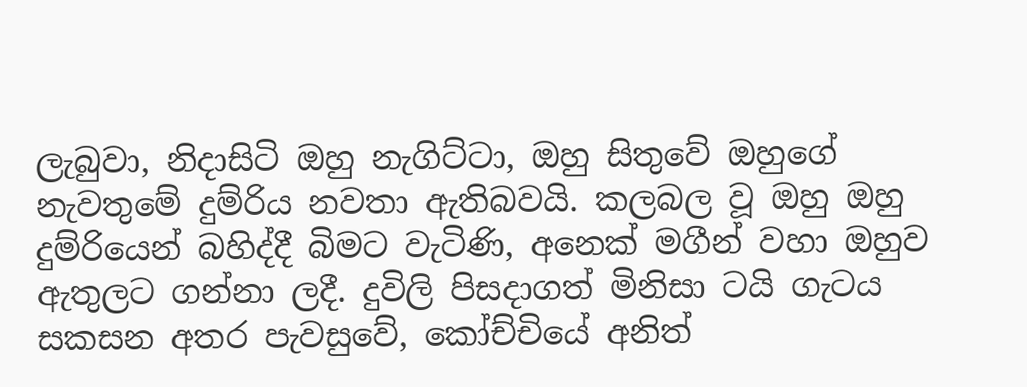ලැබුවා, නිදාසිටි ඔහු නැගිට්ටා, ඔහු සිතුවේ ඔහුගේ නැවතුමේ දුම්රිය නවතා ඇතිබවයි. කලබල වූ ඔහු ඔහු දුම්රියෙන් බහිද්දී බිමට වැටිණි, අනෙක් මගීන් වහා ඔහුව ඇතුලට ගන්නා ලදී. දුවිලි පිසදාගත් මිනිසා ටයි ගැටය සකසන අතර පැවසුවේ, කෝච්චියේ අනිත්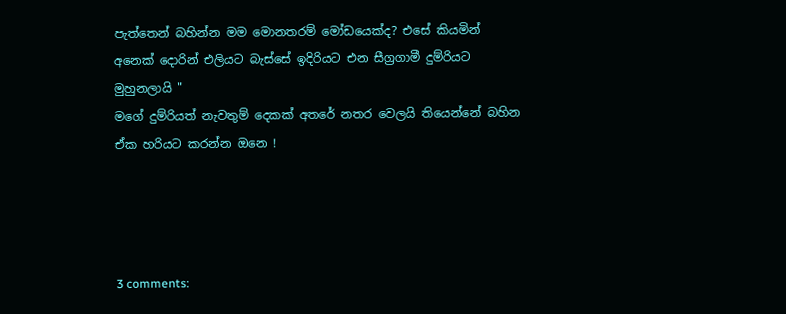පැත්තෙන් බහින්න මම මොනතරම් මෝඩයෙක්ද? එසේ කියමින් අනෙක් දොරින් එලියට බැස්සේ ඉදිරියට එන සීග්‍රගාමී දුම්රියට මුහුනලායි "
මගේ දුම්රියත් නැවතුම් දෙකක් අතරේ නතර වෙලයි තියෙන්නේ බහින ඒක හරියට කරන්න ඔනෙ !




3 comments: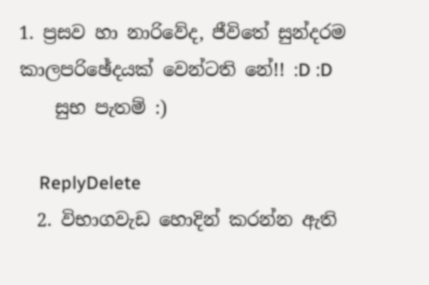1. ප්‍රසව හා නාරිවේද, ජීවිතේ සුන්දරම කාලපරිඡේදයක් වෙන්ටති නේ!! :D :D
    සුභ පැතම් :)

    ReplyDelete
  2. විභාගවැඩ හොදින් කරන්න ඇති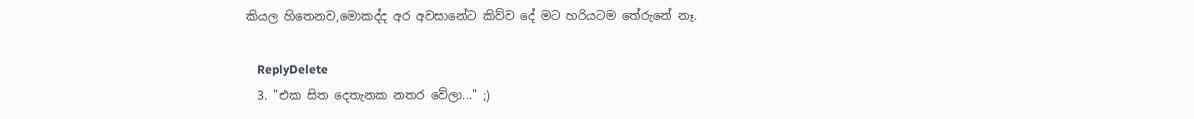කියල හිතෙනව,මොකද්ද අර අවසානේට කිව්ව දේ මට හරියටම තේරුනේ නෑ.

    ReplyDelete
  3. "එක සිත දෙතැනක නතර වේලා..." ;)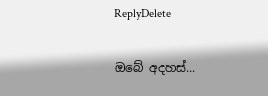ReplyDelete

ඔබේ අදහස්...